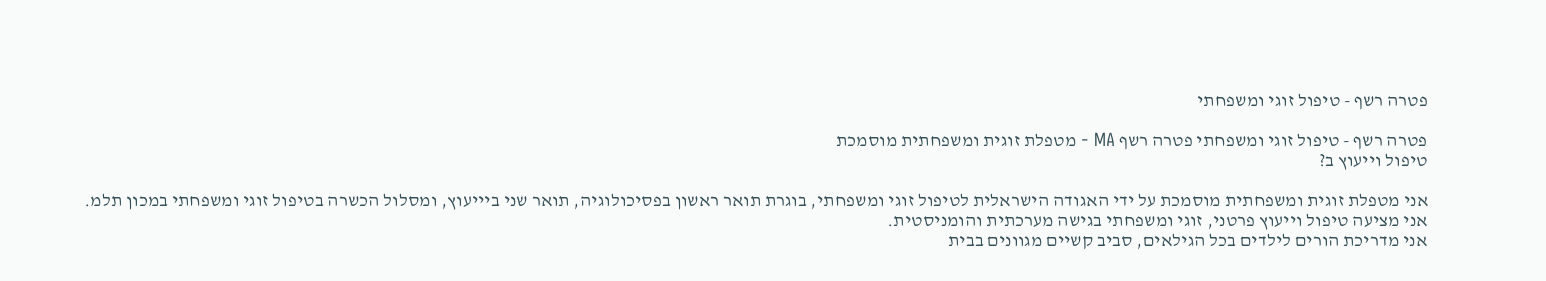פטרה רשף - טיפול זוגי ומשפחתי

פטרה רשף - טיפול זוגי ומשפחתי פטרה רשף MA - מטפלת זוגית ומשפחתית מוסמכת
טיפול וייעוץ ב?

אני מטפלת זוגית ומשפחתית מוסמכת על ידי האגודה הישראלית לטיפול זוגי ומשפחתי, בוגרת תואר ראשון בפסיכולוגיה, תואר שני ביייעוץ, ומסלול הכשרה בטיפול זוגי ומשפחתי במכון תלמ.
אני מציעה טיפול וייעוץ פרטני, זוגי ומשפחתי בגישה מערכתית והומניסטית.
אני מדריכת הורים לילדים בכל הגילאים, סביב קשיים מגוונים בבית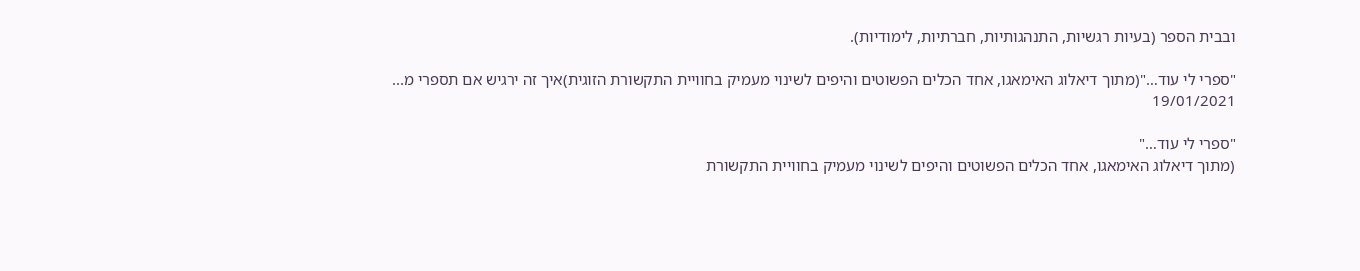ובבית הספר (בעיות רגשיות, התנהגותיות, חברתיות, לימודיות).

"ספרי לי עוד…"(מתוך דיאלוג האימאגו, אחד הכלים הפשוטים והיפים לשינוי מעמיק בחוויית התקשורת הזוגית)איך זה ירגיש אם תספרי מ...
19/01/2021

"ספרי לי עוד…"
(מתוך דיאלוג האימאגו, אחד הכלים הפשוטים והיפים לשינוי מעמיק בחוויית התקשורת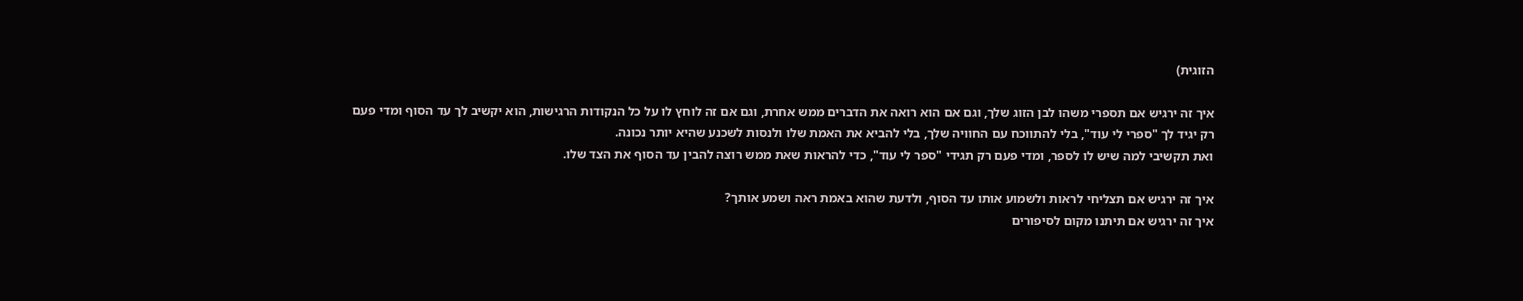הזוגית)

איך זה ירגיש אם תספרי משהו לבן הזוג שלך, וגם אם הוא רואה את הדברים ממש אחרת, וגם אם זה לוחץ לו על כל הנקודות הרגישות, הוא יקשיב לך עד הסוף ומדי פעם רק יגיד לך "ספרי לי עוד", בלי להתווכח עם החוויה שלך, בלי להביא את האמת שלו ולנסות לשכנע שהיא יותר נכונה.
ואת תקשיבי למה שיש לו לספר, ומדי פעם רק תגידי "ספר לי עוד", כדי להראות שאת ממש רוצה להבין עד הסוף את הצד שלו.

איך זה ירגיש אם תצליחי לראות ולשמוע אותו עד הסוף, ולדעת שהוא באמת ראה ושמע אותך?
איך זה ירגיש אם תיתנו מקום לסיפורים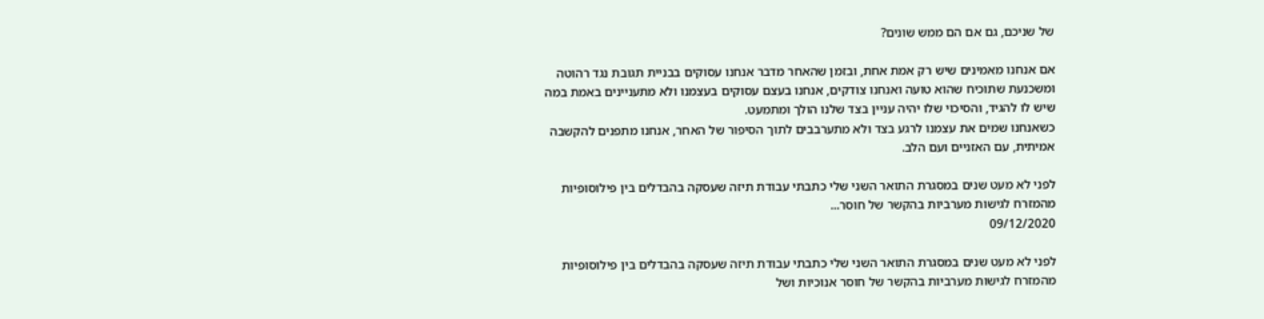של שניכם, גם אם הם ממש שונים?

אם אנחנו מאמינים שיש רק אמת אחת, ובזמן שהאחר מדבר אנחנו עסוקים בבניית תגובת נגד רהוטה ומשכנעת שתוכיח שהוא טועה ואנחנו צודקים, אנחנו בעצם עסוקים בעצמנו ולא מתעניינים באמת במה שיש לו להגיד, והסיכוי שלו יהיה עניין בצד שלנו הולך ומתמעט.
כשאנחנו שמים את עצמנו לרגע בצד ולא מתערבבים לתוך הסיפור של האחר, אנחנו מתפנים להקשבה אמיתית, עם האזניים ועם הלב.

לפני לא מעט שנים במסגרת התואר השני שלי כתבתי עבודת תיזה שעסקה בהבדלים בין פילוסופיות מהמזרח לגישות מערביות בהקשר של חוסר...
09/12/2020

לפני לא מעט שנים במסגרת התואר השני שלי כתבתי עבודת תיזה שעסקה בהבדלים בין פילוסופיות מהמזרח לגישות מערביות בהקשר של חוסר אנוכיות ושל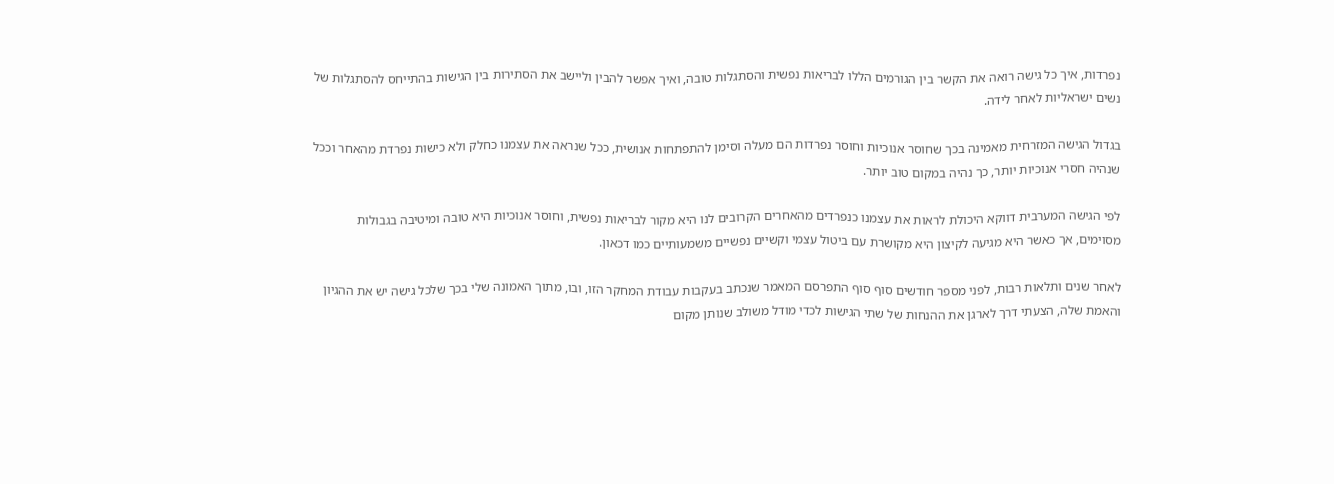נפרדות, איך כל גישה רואה את הקשר בין הגורמים הללו לבריאות נפשית והסתגלות טובה, ואיך אפשר להבין וליישב את הסתירות בין הגישות בהתייחס להסתגלות של נשים ישראליות לאחר לידה.

בגדול הגישה המזרחית מאמינה בכך שחוסר אנוכיות וחוסר נפרדות הם מעלה וסימן להתפתחות אנושית, ככל שנראה את עצמנו כחלק ולא כישות נפרדת מהאחר וככל שנהיה חסרי אנוכיות יותר, כך נהיה במקום טוב יותר.

לפי הגישה המערבית דווקא היכולת לראות את עצמנו כנפרדים מהאחרים הקרובים לנו היא מקור לבריאות נפשית, וחוסר אנוכיות היא טובה ומיטיבה בגבולות מסוימים, אך כאשר היא מגיעה לקיצון היא מקושרת עם ביטול עצמי וקשיים נפשיים משמעותיים כמו דכאון.

לאחר שנים ותלאות רבות, לפני מספר חודשים סוף סוף התפרסם המאמר שנכתב בעקבות עבודת המחקר הזו, ובו, מתוך האמונה שלי בכך שלכל גישה יש את ההגיון והאמת שלה, הצעתי דרך לארגן את ההנחות של שתי הגישות לכדי מודל משולב שנותן מקום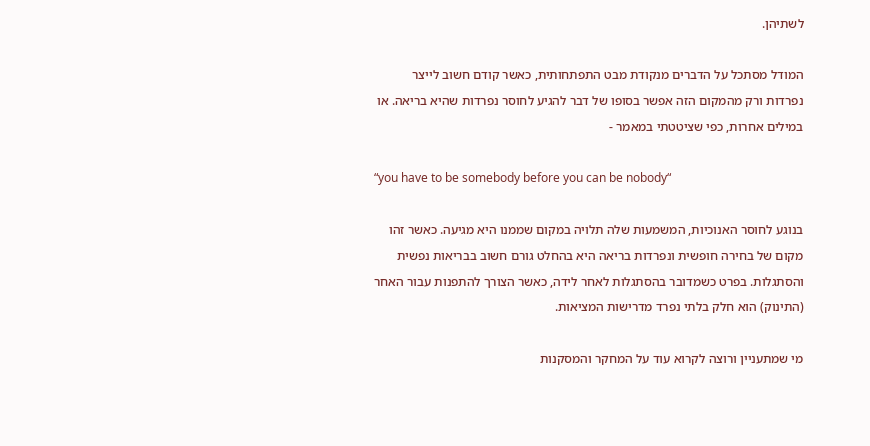לשתיהן.

המודל מסתכל על הדברים מנקודת מבט התפתחותית, כאשר קודם חשוב לייצר נפרדות ורק מהמקום הזה אפשר בסופו של דבר להגיע לחוסר נפרדות שהיא בריאה. או במילים אחרות, כפי שציטטתי במאמר -

“you have to be somebody before you can be nobody“

בנוגע לחוסר האנוכיות, המשמעות שלה תלויה במקום שממנו היא מגיעה. כאשר זהו מקום של בחירה חופשית ונפרדות בריאה היא בהחלט גורם חשוב בבריאות נפשית והסתגלות. בפרט כשמדובר בהסתגלות לאחר לידה, כאשר הצורך להתפנות עבור האחר (התינוק) הוא חלק בלתי נפרד מדרישות המציאות.

מי שמתעניין ורוצה לקרוא עוד על המחקר והמסקנות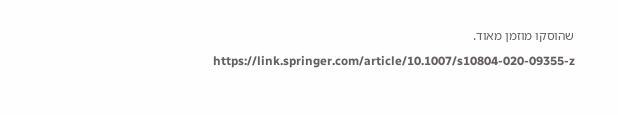שהוסקו מוזמן מאוד.
https://link.springer.com/article/10.1007/s10804-020-09355-z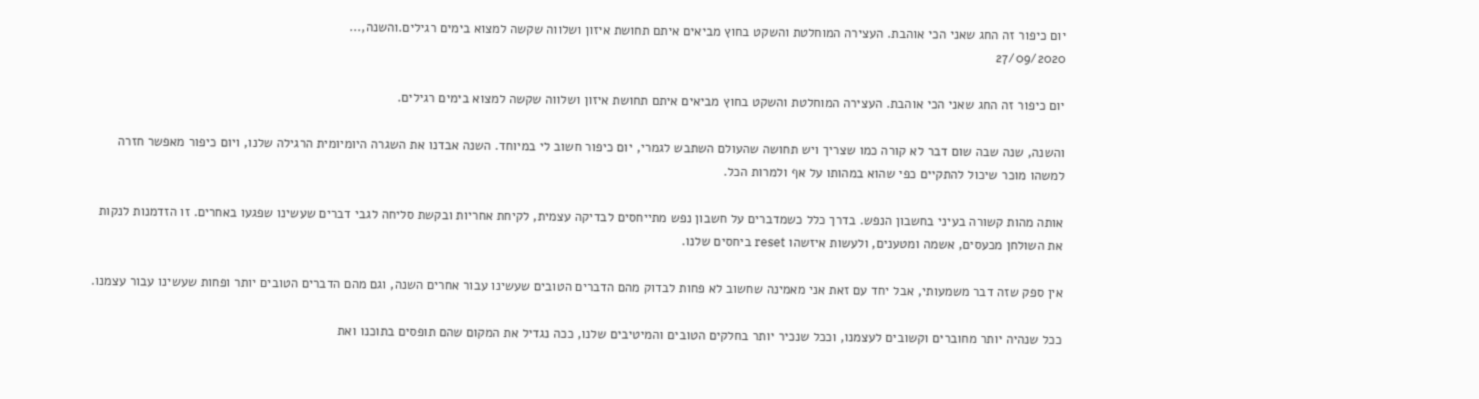יום כיפור זה החג שאני הכי אוהבת. העצירה המוחלטת והשקט בחוץ מביאים איתם תחושת איזון ושלווה שקשה למצוא בימים רגילים.והשנה,...
27/09/2020

יום כיפור זה החג שאני הכי אוהבת. העצירה המוחלטת והשקט בחוץ מביאים איתם תחושת איזון ושלווה שקשה למצוא בימים רגילים.

והשנה, שנה שבה שום דבר לא קורה כמו שצריך ויש תחושה שהעולם השתבש לגמרי, יום כיפור חשוב לי במיוחד. השנה אבדנו את השגרה היומיומית הרגילה שלנו, ויום כיפור מאפשר חזרה למשהו מוכר שיכול להתקיים כפי שהוא במהותו על אף ולמרות הכל.

אותה מהות קשורה בעיני בחשבון הנפש. בדרך כלל כשמדברים על חשבון נפש מתייחסים לבדיקה עצמית, לקיחת אחריות ובקשת סליחה לגבי דברים שעשינו שפגעו באחרים. זו הזדמנות לנקות את השולחן מכעסים, אשמה ומטענים, ולעשות איזשהו reset ביחסים שלנו.

אין ספק שזה דבר משמעותי, אבל יחד עם זאת אני מאמינה שחשוב לא פחות לבדוק מהם הדברים הטובים שעשינו עבור אחרים השנה, וגם מהם הדברים הטובים יותר ופחות שעשינו עבור עצמנו.

ככל שנהיה יותר מחוברים וקשובים לעצמנו, וככל שנכיר יותר בחלקים הטובים והמיטיבים שלנו, ככה נגדיל את המקום שהם תופסים בתוכנו ואת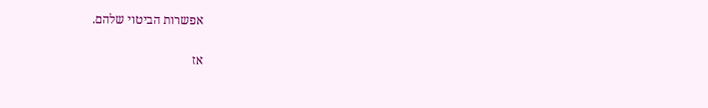אפשרות הביטוי שלהם.

אז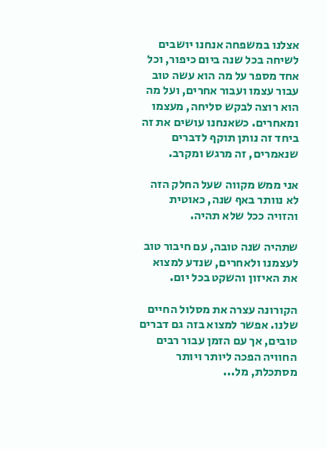אצלנו במשפחה אנחנו יושבים לשיחה בכל שנה ביום כיפור, וכל אחד מספר על מה הוא עשה טוב עבור עצמו ועבור אחרים, ועל מה הוא רוצה לבקש סליחה, מעצמו ומאחרים. כשאנחנו עושים את זה ביחד זה נותן תוקף לדברים שנאמרים, זה מרגש ומקרב.

אני ממש מקווה שעל החלק הזה לא נוותר באף שנה, כאוטית והזויה ככל שלא תהיה.

שתהיה שנה טובה, עם חיבור טוב לעצמנו ולאחרים, שנדע למצוא את האיזון והשקט בכל יום.

הקורונה עצרה את מסלול החיים שלנו. אפשר למצוא בזה גם דברים טובים, אך עם הזמן עבור רבים החוויה הפכה ליותר ויותר מסתכלת, מל...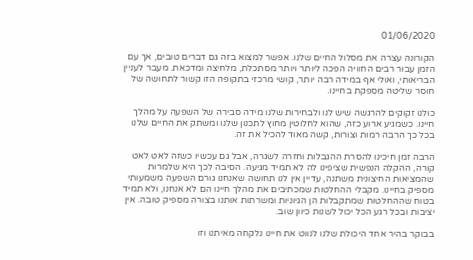01/06/2020

הקורונה עצרה את מסלול החיים שלנו. אפשר למצוא בזה גם דברים טובים, אך עם הזמן עבור רבים החוויה הפכה ליותר ויותר מסתכלת, מלחיצה ומדכאת. מעבר לעניין הבריאותי, ואולי אף במידה רבה יותר, קושי מרכזי בתקופה הזו קשור לתחושה של חוסר שליטה מספקת בחיינו.

כולנו זקוקים להרגשה שיש לנו ולבחירות שלנו מידה סבירה של השפעה על מהלך חיינו. כשמגיע ארוע כזה, שהוא לחלוטין מחוץ לתכנון שלנו ומשתק את החיים שלנו בכל כך הרבה רמות וצורות, קשה מאוד להכיל את זה.

הרבה זמן חיכינו להסרת ההגבלות וחזרה לשגרה, אבל גם עכשיו כשזה לאט לאט קורה, ההקלה הנפשית שציפינו לה לא תמיד מגיעה. הסיבה לכך היא שלמרות שהמציאות החיצונית משתנה, עדיין אין לנו תחושה שאנחנו גורם השפעה משמעותי מספיק בחיינו. מקבלי ההחלטות שמכתיבים את מהלך חיינו הם לא אנחנו, ולא תמיד בטוח שההחלטות שמתקבלות הן הגיוניות ומשרתות אותנו בצורה מספיק טובה. אין יציבות ובכל רגע הכל יכול לשנות כיוון שוב.

בבוקר בהיר אחד היכולת שלנו לנווט את חיינו נלקחה מאיתנו וזו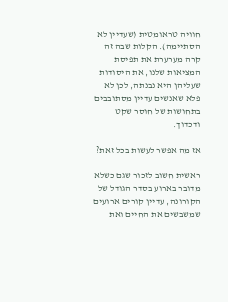חוויה טראומטית (שעדיין לא הסתיימה). הקלות שבה זה קרה מערערת את תפיסת המציאות שלנו, את היסודות שעליהן היא נבנתה, לכן לא פלא שאנשים עדיין מסתובבים בתחושות של חוסר שקט ודכדוך.

אז מה אפשר לעשות בכל זאת?

ראשית חשוב לזכור שגם כשלא מדובר בארוע בסדר הגודל של הקורונה, עדיין קורים ארועים שמשבשים את החיים ואת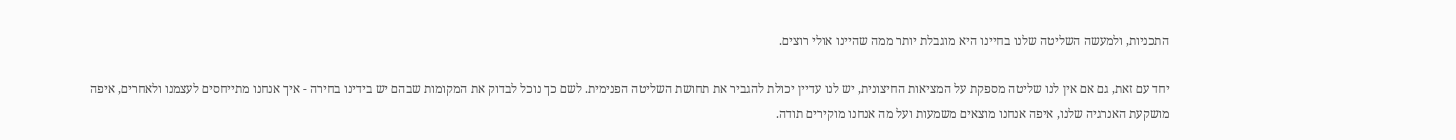התכניות, ולמעשה השליטה שלנו בחיינו היא מוגבלת יותר ממה שהיינו אולי רוצים.

יחד עם זאת, גם אם אין לנו שליטה מספקת על המציאות החיצונית, יש לנו עדיין יכולת להגביר את תחושת השליטה הפנימית. לשם כך נוכל לבדוק את המקומות שבהם יש בידינו בחירה - איך אנחנו מתייחסים לעצמנו ולאחרים, איפה מושקעת האנרגיה שלנו, איפה אנחנו מוצאים משמעות ועל מה אנחנו מוקירים תודה.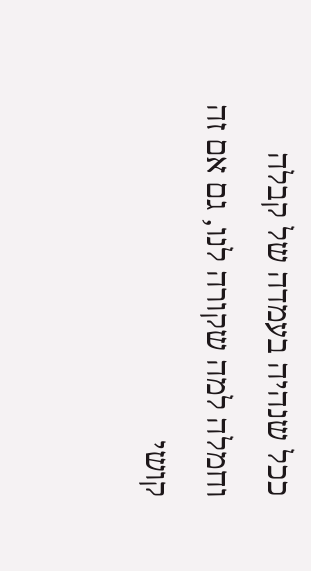ככל שנהיה בעמדה של קבלה וחמלה למה שקורה לנו, גם אם זה קושי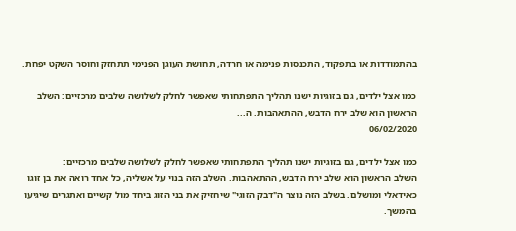בהתמודדות או בתפקוד, התכנסות פנימה או חרדה, תחושת העוגן הפנימי תתחזק וחוסר השקט יפחת.

כמו אצל ילדים, גם בזוגיות ישנו תהליך התפתחותי שאפשר לחלק לשלושה שלבים מרכזיים: השלב הראשון הוא שלב ירח הדבש, ההתאהבות. ה...
06/02/2020

כמו אצל ילדים, גם בזוגיות ישנו תהליך התפתחותי שאפשר לחלק לשלושה שלבים מרכזיים:
השלב הראשון הוא שלב ירח הדבש, ההתאהבות. השלב הזה בנוי על אשליה, כל אחד רואה את בן זוגו כאידאלי ומושלם. בשלב הזה נוצר ה"דבק הזוגי" שיחזיק את בני הזוג ביחד מול קשיים ואתגרים שיגיעו בהמשך.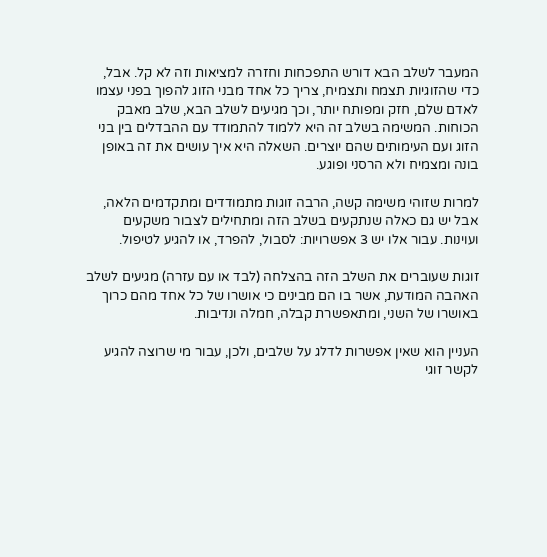המעבר לשלב הבא דורש התפכחות וחזרה למציאות וזה לא קל. אבל, כדי שהזוגיות תצמח ותצמיח, צריך כל אחד מבני הזוג להפוך בפני עצמו לאדם שלם, חזק ומפותח יותר, וכך מגיעים לשלב הבא, שלב מאבק הכוחות. המשימה בשלב זה היא ללמוד להתמודד עם ההבדלים בין בני הזוג ועם העימותים שהם יוצרים. השאלה היא איך עושים את זה באופן בונה ומצמיח ולא הרסני ופוגע.

למרות שזוהי משימה קשה, הרבה זוגות מתמודדים ומתקדמים הלאה, אבל יש גם כאלה שנתקעים בשלב הזה ומתחילים לצבור משקעים ועוינות. עבור אלו יש 3 אפשרויות: לסבול, להפרד, או להגיע לטיפול.

זוגות שעוברים את השלב הזה בהצלחה (לבד או עם עזרה) מגיעים לשלב האהבה המודעת, אשר בו הם מבינים כי אושרו של כל אחד מהם כרוך באושרו של השני, ומתאפשרת קבלה, חמלה ונדיבות.

העניין הוא שאין אפשרות לדלג על שלבים, ולכן, עבור מי שרוצה להגיע לקשר זוגי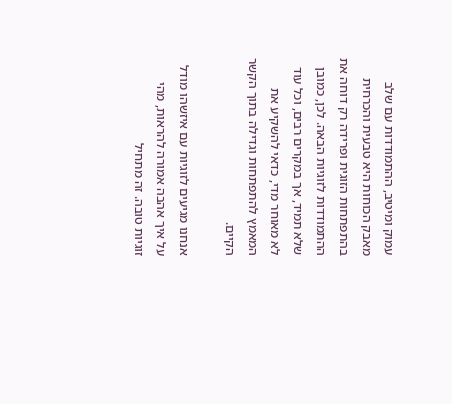עמוק ומיטיב, ההתמודדות עם שלב מאבק הכוחות היא טבעית והכרחית בהתפתחות הזוגית ופרידה רק דוחה את ההתמודדות לזוגיות הבאה. לכן, כמובן שלא תמיד, אך במקרים רבים, וכל עוד לא מאוחר מדי, כדאי להשקיע את המאמץ להתפתחות וגדילה בתוך הקשר הקיים.

אנחנו מגיעים לזוגיות עם איזשהו מודל על איך אהבה אמורה להראות, מהי זוגיות טובה. זה מתחיל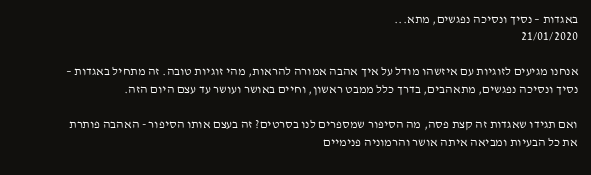באגדות – נסיך ונסיכה נפגשים, מתא...
21/01/2020

אנחנו מגיעים לזוגיות עם איזשהו מודל על איך אהבה אמורה להראות, מהי זוגיות טובה. זה מתחיל באגדות – נסיך ונסיכה נפגשים, מתאהבים, בדרך כלל ממבט ראשון, וחיים באושר ועושר עד עצם היום הזה.

ואם תגידו שאגדות זה קצת פסה, מה הסיפור שמספרים לנו בסרטים? זה בעצם אותו הסיפור - האהבה פותרת את כל הבעיות ומביאה איתה אושר והרמוניה פנימיים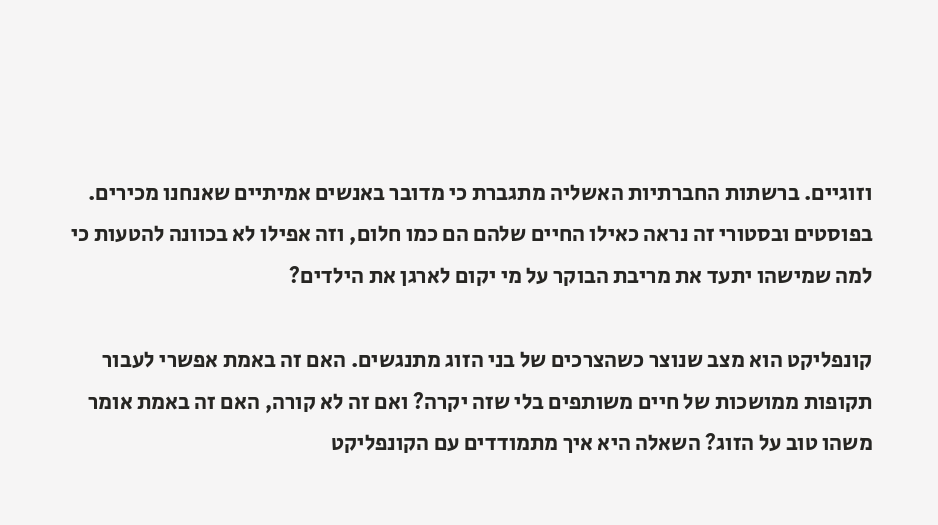וזוגיים. ברשתות החברתיות האשליה מתגברת כי מדובר באנשים אמיתיים שאנחנו מכירים. בפוסטים ובסטורי זה נראה כאילו החיים שלהם הם כמו חלום, וזה אפילו לא בכוונה להטעות כי למה שמישהו יתעד את מריבת הבוקר על מי יקום לארגן את הילדים?

קונפליקט הוא מצב שנוצר כשהצרכים של בני הזוג מתנגשים. האם זה באמת אפשרי לעבור תקופות ממושכות של חיים משותפים בלי שזה יקרה? ואם זה לא קורה, האם זה באמת אומר משהו טוב על הזוג? השאלה היא איך מתמודדים עם הקונפליקט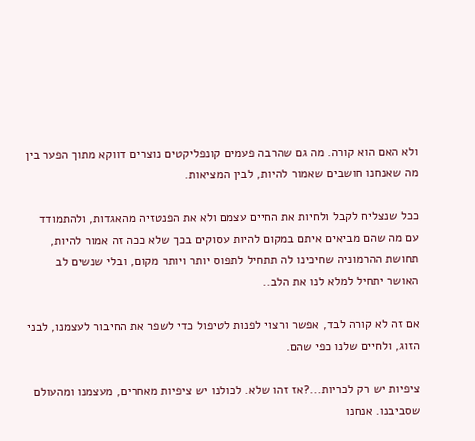ולא האם הוא קורה. מה גם שהרבה פעמים קונפליקטים נוצרים דווקא מתוך הפער בין מה שאנחנו חושבים שאמור להיות, לבין המציאות.

ככל שנצליח לקבל ולחיות את החיים עצמם ולא את הפנטזיה מהאגדות, ולהתמודד עם מה שהם מביאים איתם במקום להיות עסוקים בכך שלא ככה זה אמור להיות, תחושת ההרמוניה שחיכינו לה תתחיל לתפוס יותר ויותר מקום, ובלי שנשים לב האושר יתחיל למלא לנו את הלב..

אם זה לא קורה לבד, אפשר ורצוי לפנות לטיפול כדי לשפר את החיבור לעצמנו, לבני הזוג, ולחיים שלנו כפי שהם.

ציפיות יש רק לכריות...?אז זהו שלא. לכולנו יש ציפיות מאחרים, מעצמנו ומהעולם שסביבנו. אנחנו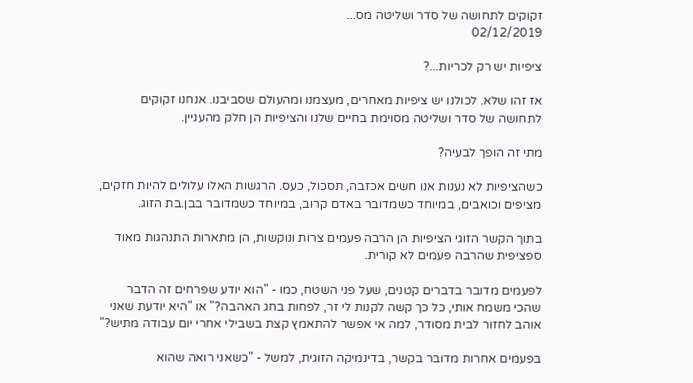זקוקים לתחושה של סדר ושליטה מס...
02/12/2019

ציפיות יש רק לכריות...?

אז זהו שלא. לכולנו יש ציפיות מאחרים, מעצמנו ומהעולם שסביבנו. אנחנו זקוקים לתחושה של סדר ושליטה מסוימת בחיים שלנו והציפיות הן חלק מהעניין.

מתי זה הופך לבעיה?

כשהציפיות לא נענות אנו חשים אכזבה, תסכול, כעס. הרגשות האלו עלולים להיות חזקים, מציפים וכואבים, במיוחד כשמדובר באדם קרוב, במיוחד כשמדובר בבן.בת הזוג.

בתוך הקשר הזוגי הציפיות הן הרבה פעמים צרות ונוקשות, הן מתארות התנהגות מאוד ספציפית שהרבה פעמים לא קורית.

לפעמים מדובר בדברים קטנים, שעל פני השטח, כמו - "הוא יודע שפרחים זה הדבר שהכי משמח אותי, כל כך קשה לקנות לי זר, לפחות בחג האהבה?" או "היא יודעת שאני אוהב לחזור לבית מסודר, למה אי אפשר להתאמץ קצת בשבילי אחרי יום עבודה מתיש?"

בפעמים אחרות מדובר בקשר, בדינמיקה הזוגית, למשל - "כשאני רואה שהוא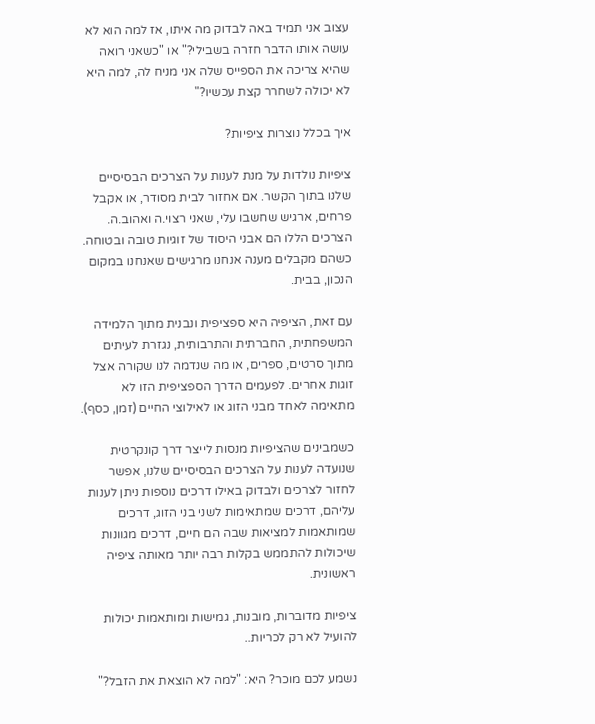עצוב אני תמיד באה לבדוק מה איתו, אז למה הוא לא עושה אותו הדבר חזרה בשבילי?" או "כשאני רואה שהיא צריכה את הספייס שלה אני מניח לה, למה היא לא יכולה לשחרר קצת עכשיו?"

איך בכלל נוצרות ציפיות?

ציפיות נולדות על מנת לענות על הצרכים הבסיסיים שלנו בתוך הקשר. אם אחזור לבית מסודר, או אקבל פרחים, ארגיש שחשבו עלי, שאני רצוי.ה ואהוב.ה. הצרכים הללו הם אבני היסוד של זוגיות טובה ובטוחה. כשהם מקבלים מענה אנחנו מרגישים שאנחנו במקום הנכון, בבית.

עם זאת, הציפיה היא ספציפית ונבנית מתוך הלמידה המשפחתית, החברתית והתרבותית, נגזרת לעיתים מתוך סרטים, ספרים, או מה שנדמה לנו שקורה אצל זוגות אחרים. לפעמים הדרך הספציפית הזו לא מתאימה לאחד מבני הזוג או לאילוצי החיים (זמן, כסף).

כשמבינים שהציפיות מנסות לייצר דרך קונקרטית שנועדה לענות על הצרכים הבסיסיים שלנו, אפשר לחזור לצרכים ולבדוק באילו דרכים נוספות ניתן לענות עליהם, דרכים שמתאימות לשני בני הזוג, דרכים שמותאמות למציאות שבה הם חיים, דרכים מגוונות שיכולות להתממש בקלות רבה יותר מאותה ציפיה ראשונית.

ציפיות מדוברות, מובנות, גמישות ומותאמות יכולות להועיל לא רק לכריות..

נשמע לכם מוכר? היא: "למה לא הוצאת את הזבל?"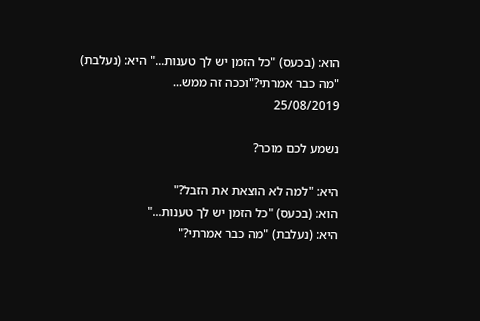הוא: (בכעס) "כל הזמן יש לך טענות..." היא: (נעלבת) "מה כבר אמרתי?"וככה זה ממש...
25/08/2019

נשמע לכם מוכר?

היא: "למה לא הוצאת את הזבל?"
הוא: (בכעס) "כל הזמן יש לך טענות..."
היא: (נעלבת) "מה כבר אמרתי?"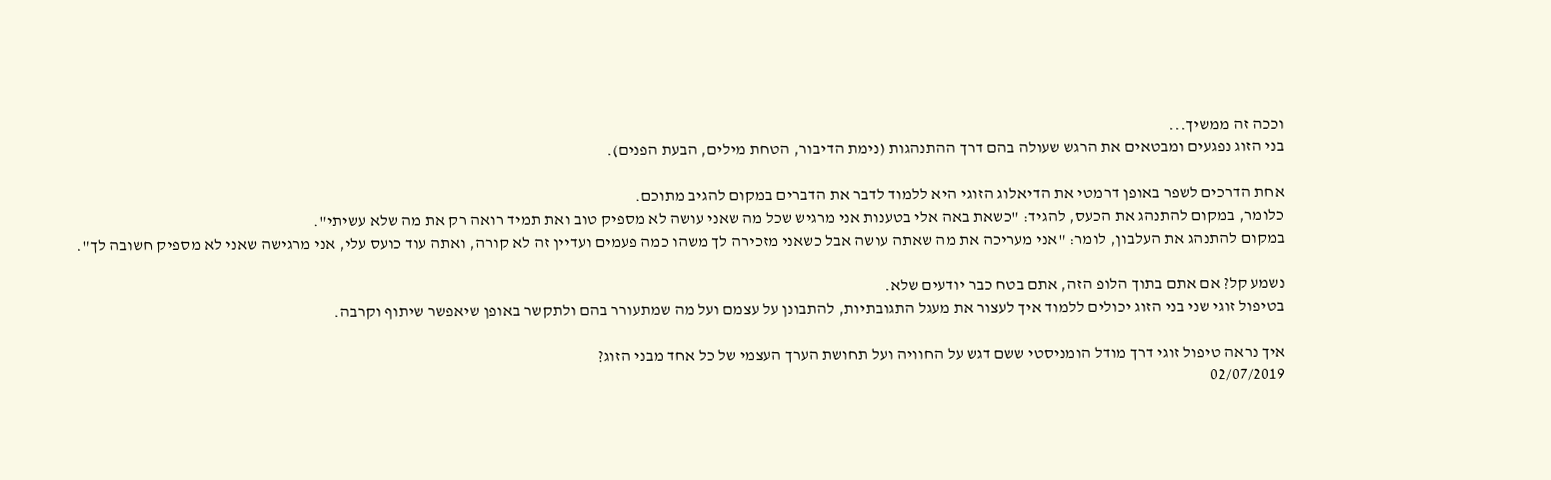וככה זה ממשיך...
בני הזוג נפגעים ומבטאים את הרגש שעולה בהם דרך ההתנהגות (נימת הדיבור, הטחת מילים, הבעת הפנים).

אחת הדרכים לשפר באופן דרמטי את הדיאלוג הזוגי היא ללמוד לדבר את הדברים במקום להגיב מתוכם.
כלומר, במקום להתנהג את הכעס, להגיד: "כשאת באה אלי בטענות אני מרגיש שכל מה שאני עושה לא מספיק טוב ואת תמיד רואה רק את מה שלא עשיתי".
במקום להתנהג את העלבון, לומר: "אני מעריכה את מה שאתה עושה אבל כשאני מזכירה לך משהו כמה פעמים ועדיין זה לא קורה, ואתה עוד כועס עלי, אני מרגישה שאני לא מספיק חשובה לך".

נשמע קל? אם אתם בתוך הלופ הזה, אתם בטח כבר יודעים שלא.
בטיפול זוגי שני בני הזוג יכולים ללמוד איך לעצור את מעגל התגובתיות, להתבונן על עצמם ועל מה שמתעורר בהם ולתקשר באופן שיאפשר שיתוף וקרבה.

איך נראה טיפול זוגי דרך מודל הומניסטי ששם דגש על החוויה ועל תחושת הערך העצמי של כל אחד מבני הזוג?
02/07/2019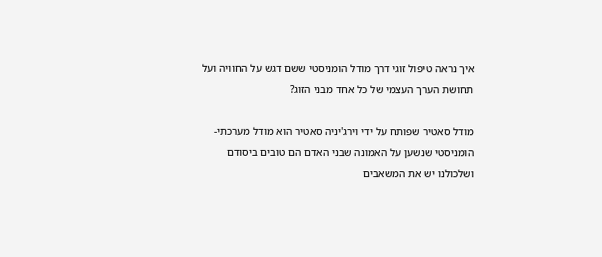איך נראה טיפול זוגי דרך מודל הומניסטי ששם דגש על החוויה ועל תחושת הערך העצמי של כל אחד מבני הזוג?

מודל סאטיר שפותח על ידי וירג'יניה סאטיר הוא מודל מערכתי-הומניסטי שנשען על האמונה שבני האדם הם טובים ביסודם ושלכולנו יש את המשאבים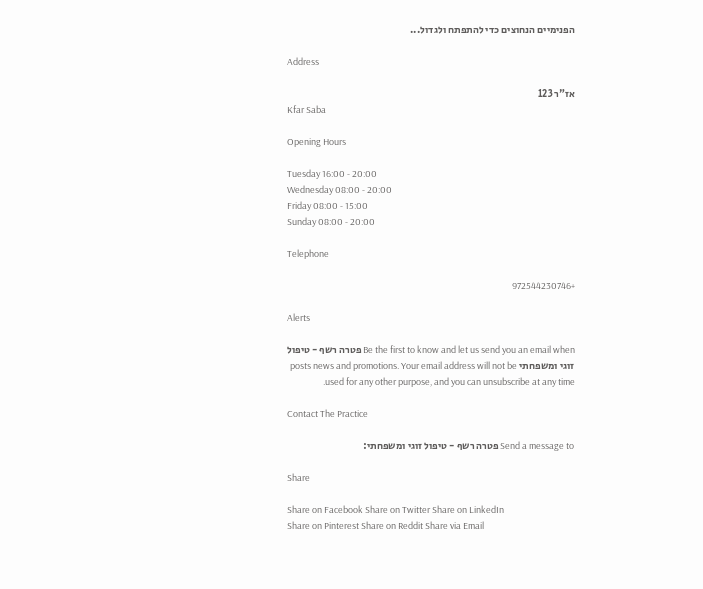הפנימיים הנחוצים כדי להתפתח ולגדול...

Address

אז"ר 123
Kfar Saba

Opening Hours

Tuesday 16:00 - 20:00
Wednesday 08:00 - 20:00
Friday 08:00 - 15:00
Sunday 08:00 - 20:00

Telephone

+972544230746

Alerts

Be the first to know and let us send you an email when פטרה רשף - טיפול זוגי ומשפחתי posts news and promotions. Your email address will not be used for any other purpose, and you can unsubscribe at any time.

Contact The Practice

Send a message to פטרה רשף - טיפול זוגי ומשפחתי:

Share

Share on Facebook Share on Twitter Share on LinkedIn
Share on Pinterest Share on Reddit Share via Email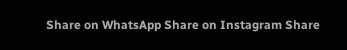Share on WhatsApp Share on Instagram Share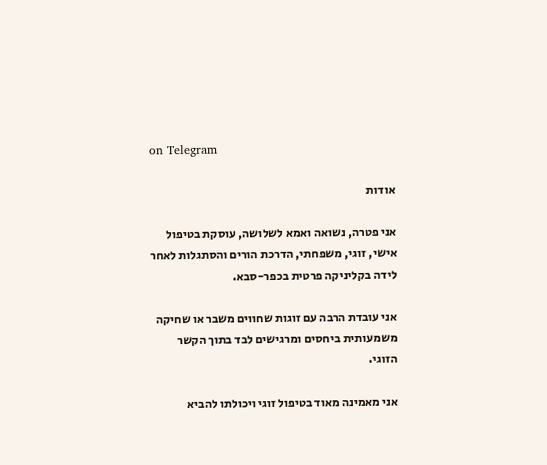on Telegram

אודות

אני פטרה, נשואה ואמא לשלושה, עוסקת בטיפול אישי, זוגי, משפחתי, הדרכת הורים והסתגלות לאחר לידה בקליניקה פרטית בכפר-סבא.

אני עובדת הרבה עם זוגות שחווים משבר או שחיקה משמעותית ביחסים ומרגישים לבד בתוך הקשר הזוגי.

אני מאמינה מאוד בטיפול זוגי ויכולתו להביא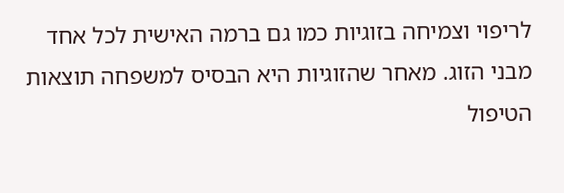לריפוי וצמיחה בזוגיות כמו גם ברמה האישית לכל אחד מבני הזוג. מאחר שהזוגיות היא הבסיס למשפחה תוצאות הטיפול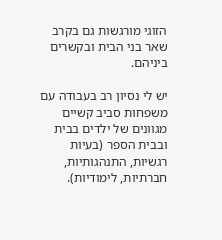הזוגי מורגשות גם בקרב שאר בני הבית ובקשרים ביניהם.

יש לי נסיון רב בעבודה עם משפחות סביב קשיים מגוונים של ילדים בבית ובבית הספר (בעיות רגשיות, התנהגותיות, חברתיות, לימודיות).